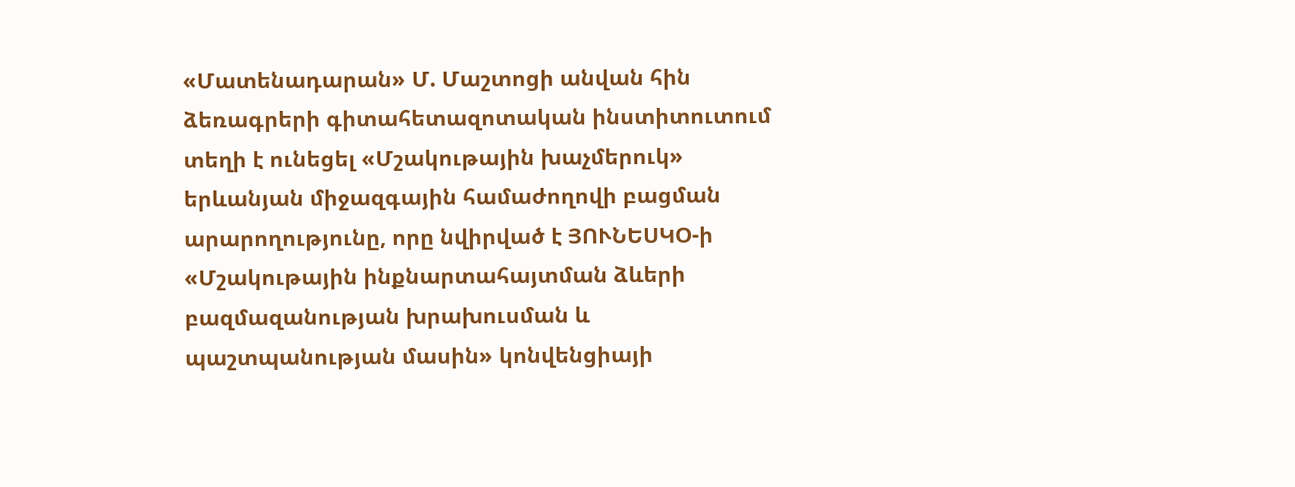«Մատենադարան» Մ. Մաշտոցի անվան հին ձեռագրերի գիտահետազոտական ինստիտուտում տեղի է ունեցել «Մշակութային խաչմերուկ» երևանյան միջազգային համաժողովի բացման արարողությունը, որը նվիրված է ՅՈՒՆԵՍԿՕ-ի «Մշակութային ինքնարտահայտման ձևերի բազմազանության խրախուսման և պաշտպանության մասին» կոնվենցիայի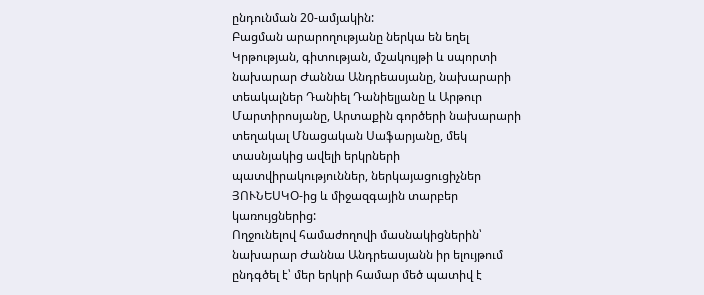ընդունման 20-ամյակին:
Բացման արարողությանը ներկա են եղել Կրթության, գիտության, մշակույթի և սպորտի նախարար Ժաննա Անդրեասյանը, նախարարի տեակալներ Դանիել Դանիելյանը և Արթուր Մարտիրոսյանը, Արտաքին գործերի նախարարի տեղակալ Մնացական Սաֆարյանը, մեկ տասնյակից ավելի երկրների պատվիրակություններ, ներկայացուցիչներ ՅՈՒՆԵՍԿՕ-ից և միջազգային տարբեր կառույցներից:
Ողջունելով համաժողովի մասնակիցներին՝ նախարար Ժաննա Անդրեասյանն իր ելույթում ընդգծել է՝ մեր երկրի համար մեծ պատիվ է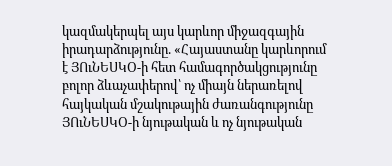կազմակերպել այս կարևոր միջազգային իրադարձությունը. «Հայաստանը կարևորում է ՅՈւՆԵՍԿՕ-ի հետ համագործակցությունը բոլոր ձևաչափերով՝ ոչ միայն ներառելով հայկական մշակութային ժառանգությունը ՅՈւՆԵՍԿՕ-ի նյութական և ոչ նյութական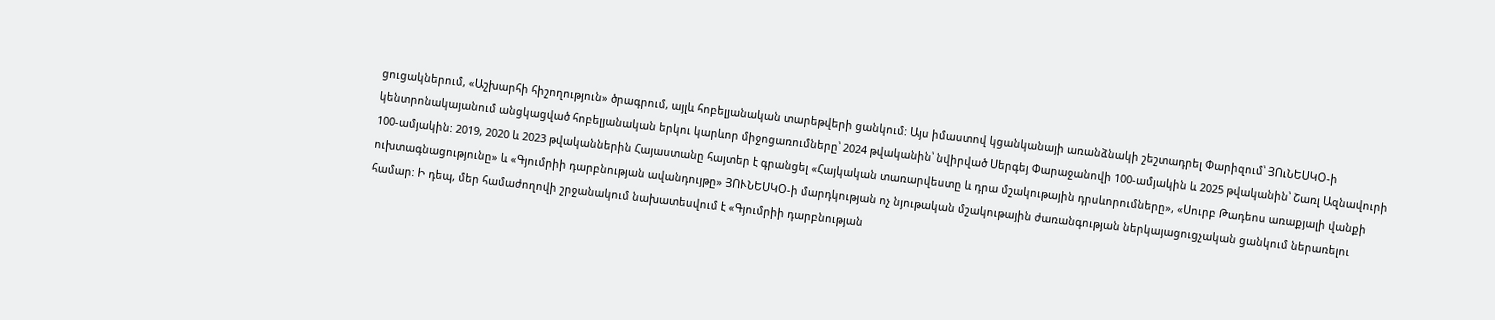ցուցակներում, «Աշխարհի հիշողություն» ծրագրում, այլև հոբելյանական տարեթվերի ցանկում: Այս իմաստով կցանկանայի առանձնակի շեշտադրել Փարիզում՝ ՅՈւՆԵՍԿՕ-ի կենտրոնակայանում անցկացված հոբելյանական երկու կարևոր միջոցառումները՝ 2024 թվականին՝ նվիրված Սերգեյ Փարաջանովի 100-ամյակին և 2025 թվականին՝ Շառլ Ազնավուրի 100-ամյակին: 2019, 2020 և 2023 թվականներին Հայաստանը հայտեր է գրանցել «Հայկական տառարվեստը և դրա մշակութային դրսևորումները», «Սուրբ Թադեոս առաքյալի վանքի ուխտագնացությունը» և «Գյումրիի դարբնության ավանդույթը» ՅՈՒՆԵՍԿՕ-ի մարդկության ոչ նյութական մշակութային ժառանգության ներկայացուցչական ցանկում ներառելու համար: Ի դեպ, մեր համաժողովի շրջանակում նախատեսվում է «Գյումրիի դարբնության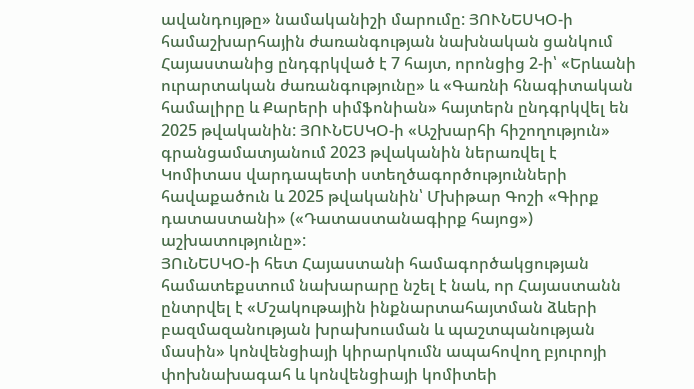ավանդույթը» նամականիշի մարումը: ՅՈՒՆԵՍԿՕ-ի համաշխարհային ժառանգության նախնական ցանկում Հայաստանից ընդգրկված է 7 հայտ, որոնցից 2-ի՝ «Երևանի ուրարտական ժառանգությունը» և «Գառնի հնագիտական համալիրը և Քարերի սիմֆոնիան» հայտերն ընդգրկվել են 2025 թվականին: ՅՈՒՆԵՍԿՕ-ի «Աշխարհի հիշողություն» գրանցամատյանում 2023 թվականին ներառվել է Կոմիտաս վարդապետի ստեղծագործությունների հավաքածուն և 2025 թվականին՝ Մխիթար Գոշի «Գիրք դատաստանի» («Դատաստանագիրք հայոց») աշխատությունը»:
ՅՈւՆԵՍԿՕ-ի հետ Հայաստանի համագործակցության համատեքստում նախարարը նշել է նաև, որ Հայաստանն ընտրվել է «Մշակութային ինքնարտահայտման ձևերի բազմազանության խրախուսման և պաշտպանության մասին» կոնվենցիայի կիրարկումն ապահովող բյուրոյի փոխնախագահ և կոնվենցիայի կոմիտեի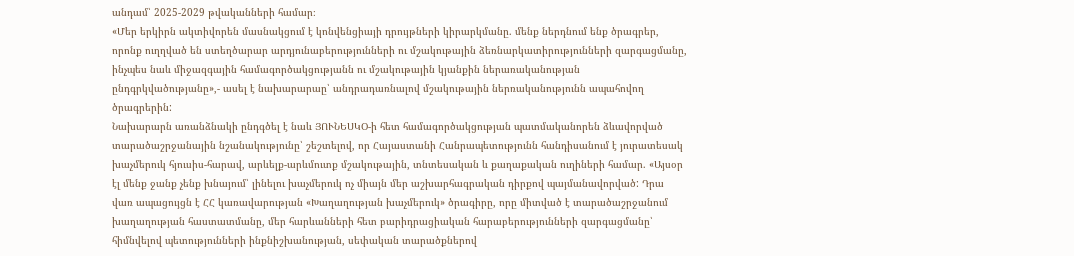անդամ՝ 2025-2029 թվականների համար։
«Մեր երկիրն ակտիվորեն մասնակցում է կոնվենցիայի դրույթների կիրարկմանը. մենք ներդնում ենք ծրագրեր, որոնք ուղղված են ստեղծարար արդյունաբերությունների ու մշակութային ձեռնարկատիրությունների զարգացմանը, ինչպես նաև միջազգային համագործակցությանն ու մշակութային կյանքին ներառականության ընդգրկվածությանը»,- ասել է նախարարաը՝ անդրադառնալով մշակութային ներռականությունն ապահովող ծրագրերին:
Նախարարն առանձնակի ընդգծել է նաև ՅՈՒՆԵՍԿՕ-ի հետ համագործակցության պատմականորեն ձևավորված տարածաշրջանային նշանակությունը՝ շեշտելով, որ Հայաստանի Հանրապետությունն հանդիսանում է յուրատեսակ խաչմերուկ հյուսիս-հարավ, արևելք-արևմուտք մշակութային, տնտեսական և քաղաքական ուղիների համար. «Այսօր էլ մենք ջանք չենք խնայում՝ լինելու խաչմերուկ ոչ միայն մեր աշխարհագրական դիրքով պայմանավորված: Դրա վառ ապացույցն է ՀՀ կառավարության «Խաղաղության խաչմերուկ» ծրագիրը, որը միտված է տարածաշրջանում խաղաղության հաստատմանը, մեր հարևանների հետ բարիդրացիական հարաբերությունների զարգացմանը՝ հիմնվելով պետությունների ինքնիշխանության, սեփական տարածքներով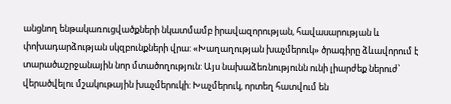անցնող ենթակառուցվածքների նկատմամբ իրավազորության, հավասարության և փոխադարձության սկզբունքների վրա: «Խաղաղության խաչմերուկ» ծրագիրը ձևավորում է տարածաշրջանային նոր մտածողություն: Այս նախաձեռնությունն ունի լիարժեք ներուժ՝ վերածվելու մշակութային խաչմերուկի: Խաչմերուկ, որտեղ հատվում են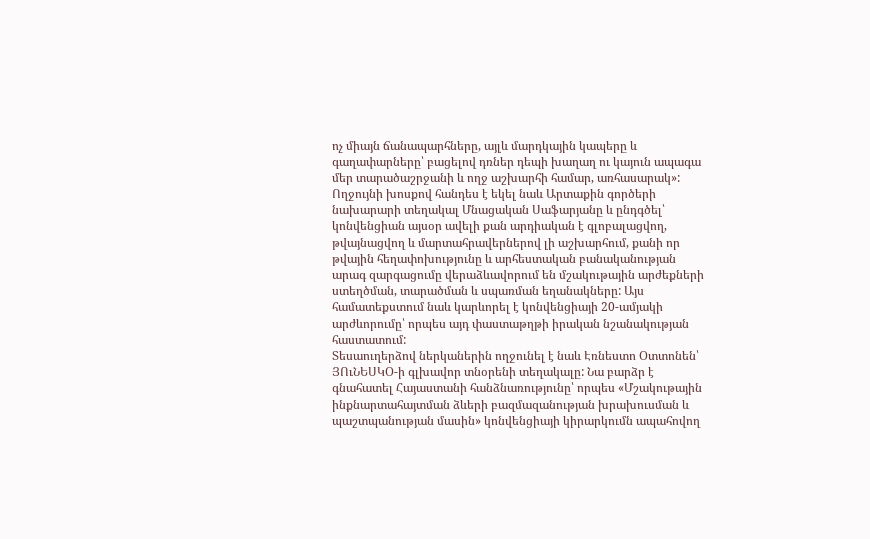ոչ միայն ճանապարհները, այլև մարդկային կապերը և գաղափարները՝ բացելով դռներ դեպի խաղաղ ու կայուն ապագա մեր տարածաշրջանի և ողջ աշխարհի համար, առհասարակ»:
Ողջույնի խոսքով հանդես է եկել նաև Արտաքին գործերի նախարարի տեղակալ Մնացական Սաֆարյանը և ընդգծել՝ կոնվենցիան այսօր ավելի քան արդիական է գլոբալացվող, թվայնացվող և մարտահրավերներով լի աշխարհում, քանի որ թվային հեղափոխությունը և արհեստական բանականության արագ զարգացումը վերաձևավորում են մշակութային արժեքների ստեղծման, տարածման և սպառման եղանակները: Այս համատեքստում նաև կարևորել է կոնվենցիայի 20-ամյակի արժևորումը՝ որպես այդ փաստաթղթի իրական նշանակության հաստատում:
Տեսաուղերձով ներկաներին ողջունել է նաև Էռնեստո Օտտոնեն՝ ՅՈւՆԵՍԿՕ-ի գլխավոր տնօրենի տեղակալը: Նա բարձր է գնահատել Հայաստանի հանձնառությունը՝ որպես «Մշակութային ինքնարտահայտման ձևերի բազմազանության խրախուսման և պաշտպանության մասին» կոնվենցիայի կիրարկումն ապահովող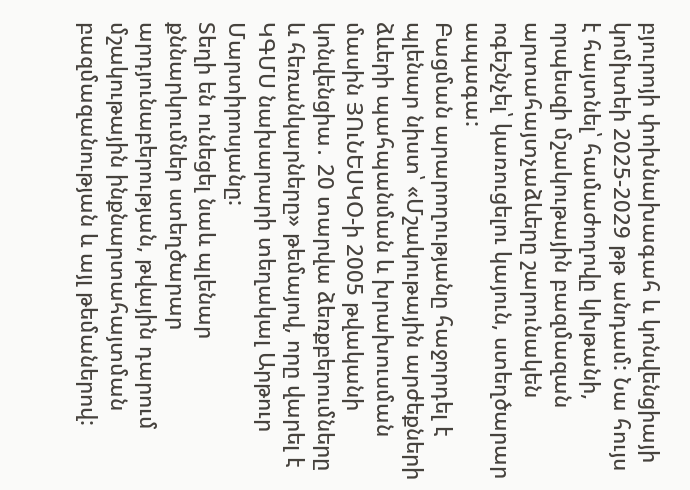բյուրոյի փոխնախագահ և կոնվենցիայի կոմիտեի 2025-2029 թթ անդամ: Նա հույս է հայտնել՝ համաժողովը կխթանի, որպեսզի մշակութային բազմազան արտահայտչաձևերը շարունակեն ոգեշնչել՝ կառուցելու կայուն, ստեղծարար ապագա:
Բացման արարողությանը հաջորդել է պլենար նիստ՝ «Մշակութային արժեքների ձևերի պահպանման և խրախուսման մասին ՅՈւՆԵՍԿՕ-ի 2005 թվականի կոնվենցիա․ 20 տարվա ձեռքբերումները և հեռանկարները» թեմայով, որը վարել է ԿԳՄՍ նախարարի տեղակալ Արթուր Մարտիրոսյանը:
Տեղի են ունեցել նաև պլենար քննարկումներ ստեղծարար արդյունաբերության, թվային դարում մշակութային ինքնարտահայտման բազմազանության և այլ թեմաներով: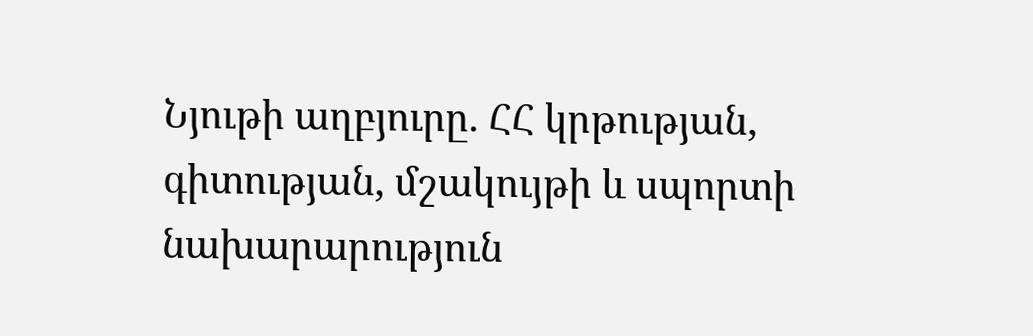Նյութի աղբյուրը. ՀՀ կրթության, գիտության, մշակույթի և սպորտի նախարարություն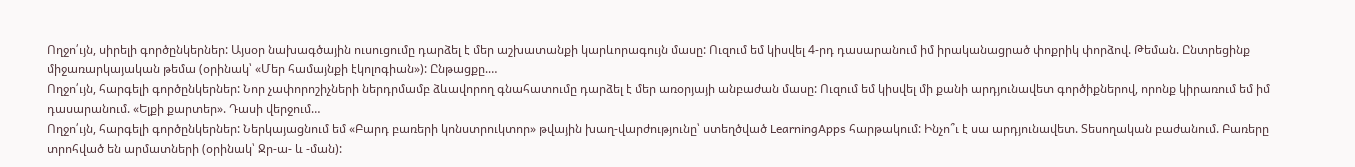Ողջո՛ւյն, սիրելի գործընկերներ: Այսօր նախագծային ուսուցումը դարձել է մեր աշխատանքի կարևորագույն մասը: Ուզում եմ կիսվել 4-րդ դասարանում իմ իրականացրած փոքրիկ փորձով. Թեման. Ընտրեցինք միջառարկայական թեմա (օրինակ՝ «Մեր համայնքի էկոլոգիան»): Ընթացքը.…
Ողջո՛ւյն, հարգելի գործընկերներ: Նոր չափորոշիչների ներդրմամբ ձևավորող գնահատումը դարձել է մեր առօրյայի անբաժան մասը: Ուզում եմ կիսվել մի քանի արդյունավետ գործիքներով, որոնք կիրառում եմ իմ դասարանում. «Ելքի քարտեր». Դասի վերջում…
Ողջո՛ւյն, հարգելի գործընկերներ: Ներկայացնում եմ «Բարդ բառերի կոնստրուկտոր» թվային խաղ-վարժությունը՝ ստեղծված LearningApps հարթակում: Ինչո՞ւ է սա արդյունավետ. Տեսողական բաժանում. Բառերը տրոհված են արմատների (օրինակ՝ Ջր-ա- և -ման):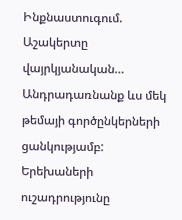Ինքնաստուգում. Աշակերտը վայրկյանական…
Անդրադառնանք ևս մեկ թեմայի գործընկերների ցանկությամբ: Երեխաների ուշադրությունը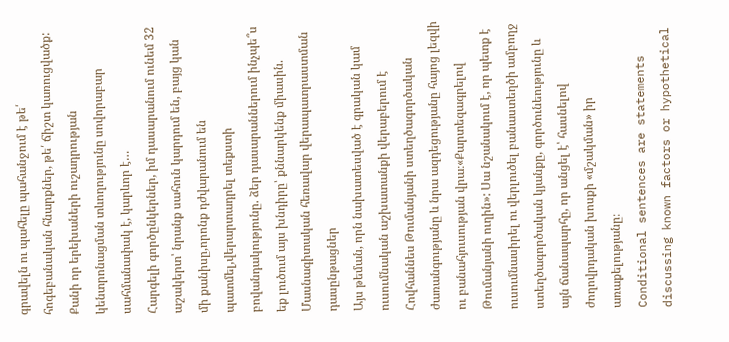գրավելն ու պահելը պահանջում է թե՛ հոգեբանական հնարքներ, թե՛ ճիշտ կառուցվածք: Քանի որ երեխաների ուշադրության կենտրոնացման տևողությունը սովորաբար սահմանափակ է, կարևոր է…
Հարգելի գործընկերներ, իմ դասարանում ունեմ 32 աշակերտ՝ նրանք սահուն կարդում են, բայց կան մի քանիսը,որոնք դժվարանում են պատմել,վերարտադրել տեքստի բովանդակությունը. ձեր դասարաններում ինչպե՞ս եք լուծում այս խնդիրը՝ քննարկենք միասին.
Մասնագիտական հեռավար վերապատրաստման դասընթացներ
Այս թեման, որն նախատեսված է գրական կամ ուսումնական աշխատանքի վերաբերում է Հովհաննես Թումանյանի ստեղծագործական ժառանգությանը և նրա ազդեցությանը հայոց լեզվի ու բանահյուսության վրա։«Քարտեզագրելով Թումանյանի ուղին»: Սա նշանակում է, որ պետք է ուսումնասիրել ու վերլուծել բանաստեղծի ամբողջ ստեղծագործական կյանքը, գործունեությունը և այն ճանապարհը, որ անցել է՝ հասնելով ժողովրդական խոսքի «մշակման» իր առաքելությանը։
Conditional sentences are statements discussing known factors or hypothetical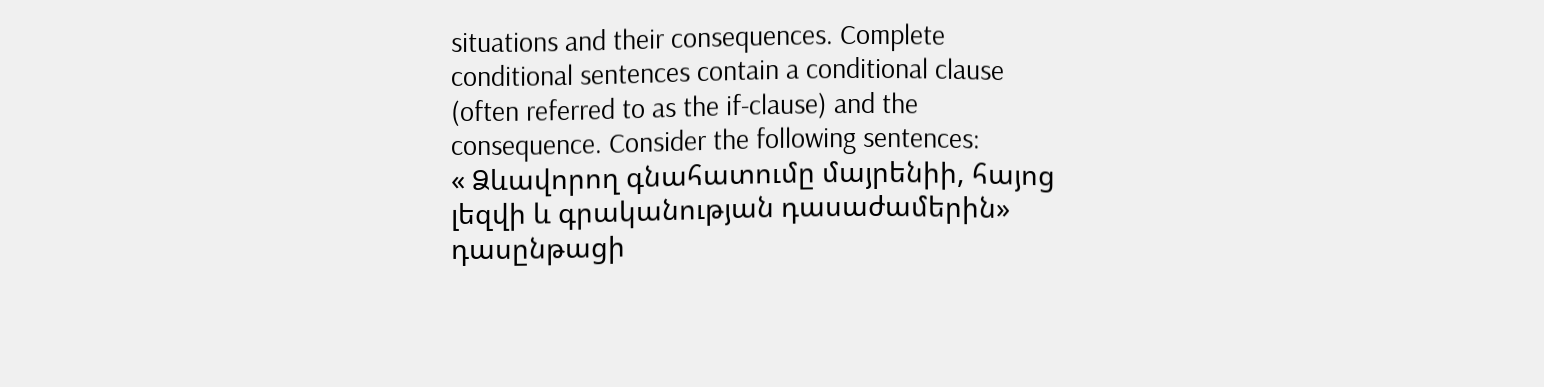situations and their consequences. Complete conditional sentences contain a conditional clause (often referred to as the if-clause) and the consequence. Consider the following sentences:
« Ձևավորող գնահատումը մայրենիի, հայոց լեզվի և գրականության դասաժամերին» դասընթացի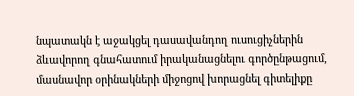նպատակն է աջակցել դասավանդող ուսուցիչներին ձևավորող գնահատում իրականացնելու գործընթացում, մասնավոր օրինակների միջոցով խորացնել գիտելիքը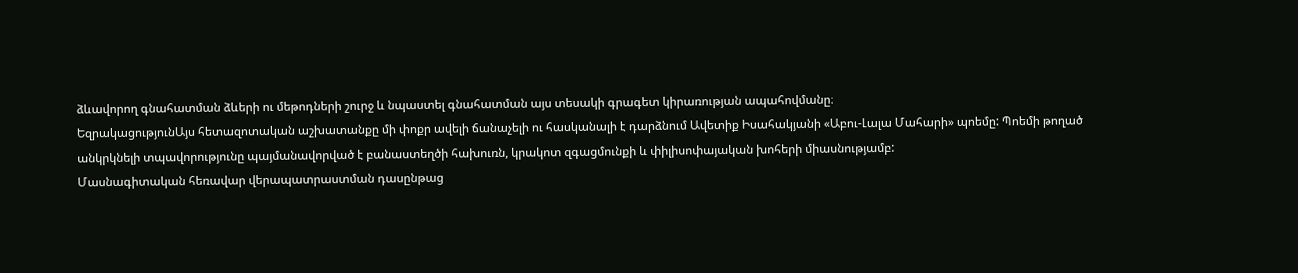ձևավորող գնահատման ձևերի ու մեթոդների շուրջ և նպաստել գնահատման այս տեսակի գրագետ կիրառության ապահովմանը։
ԵզրակացությունԱյս հետազոտական աշխատանքը մի փոքր ավելի ճանաչելի ու հասկանալի է դարձնում Ավետիք Իսահակյանի «Աբու-Լալա Մահարի» պոեմը: Պոեմի թողած անկրկնելի տպավորությունը պայմանավորված է բանաստեղծի հախուռն, կրակոտ զգացմունքի և փիլիսոփայական խոհերի միասնությամբ:
Մասնագիտական հեռավար վերապատրաստման դասընթաց